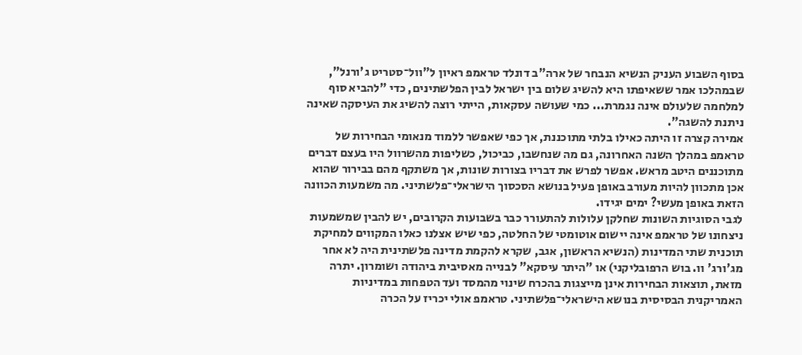בסוף השבוע העניק הנשיא הנבחר של ארה"ב דונלד טראמפ ראיון ל"וול־סטריט ג'ורנל", שבמהלכו אמר ששאיפתו היא להשיג שלום בין ישראל לבין הפלשתינים, כדי "להביא סוף למלחמה שלעולם אינה נגמרת... כמי שעושה עסקאות, הייתי רוצה להשיג את העיסקה שאינה ניתנת להשגה".
אמירה קצרה זו היתה כאילו בלתי מתוכננת, אך כפי שאפשר ללמוד מנאומי הבחירות של טראמפ במהלך השנה האחרונה, גם מה שנחשבו, כביכול, כשליפות מהשרוול היו בעצם דברים מתוכננים היטב מראש. אפשר לפרש את דבריו בצורות שונות, אך משתקף מהם בבירור שהוא אכן מתכוון להיות מעורב באופן פעיל בנושא הסכסוך הישראלי־פלשתיני. מה משמעות הכוונה הזאת באופן מעשי? ימים יגידו.
לגבי הסוגיות השונות שחלקן עלולות להתעורר כבר בשבועות הקרובים, יש להבין שמשמעות ניצחונו של טראמפ אינה יישום אוטומטי של החלטה, כפי שיש אצלנו כאלו המקווים למחיקת תוכנית שתי המדינות (הנשיא הראשון, אגב, שקרא להקמת מדינה פלשתינית היה לא אחר מג'ורג' וו. בוש הרפובליקני) או "היתר עיסקא" לבנייה מאסיבית ביהודה ושומרון. יתרה מזאת, תוצאות הבחירות אינן מייצגות בהכרח שינוי מהמסד ועד הטפחות במדיניות האמריקנית הבסיסית בנושא הישראלי־פלשתיני. טראמפ אולי יכריז על הכרה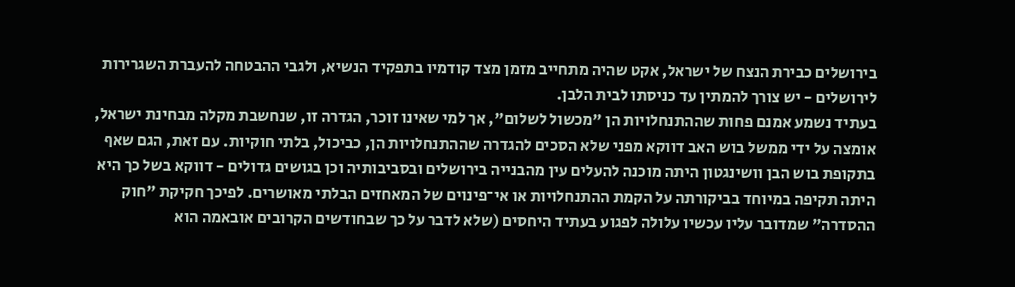בירושלים כבירת הנצח של ישראל, אקט שהיה מתחייב מזמן מצד קודמיו בתפקיד הנשיא, ולגבי ההבטחה להעברת השגרירות לירושלים - יש צורך להמתין עד כניסתו לבית הלבן.
בעתיד נשמע אמנם פחות שההתנחלויות הן "מכשול לשלום", אך למי שאינו זוכר, הגדרה זו, שנחשבת מקלה מבחינת ישראל, אומצה על ידי ממשל בוש האב דווקא מפני שלא הסכים להגדרה שההתנחלויות הן, כביכול, בלתי חוקיות. עם זאת, הגם שאף בתקופת בוש הבן וושינגטון היתה מוכנה להעלים עין מהבנייה בירושלים ובסביבותיה וכן בגושים גדולים - דווקא בשל כך היא היתה תקיפה במיוחד בביקורתה על הקמת ההתנחלויות או אי־פינוים של המאחזים הבלתי מאושרים. לפיכך חקיקת "חוק ההסדרה" שמדובר עליו עכשיו עלולה לפגוע בעתיד היחסים (שלא לדבר על כך שבחודשים הקרובים אובאמה הוא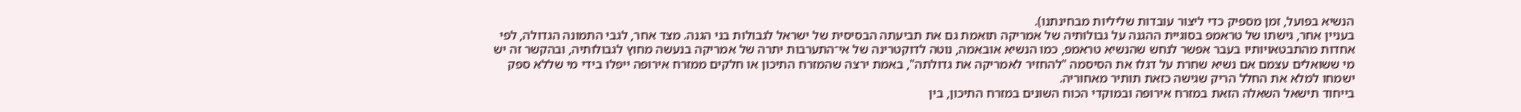הנשיא בפועל, זמן מספיק כדי ליצור עובדות שליליות מבחינתנו).
בעניין אחר, גישתו של טראמפ בסוגיית ההגנה על גבולותיה של אמריקה תואמת גם את תביעתה הבסיסית של ישראל לגבולות בני הגנה. מצד אחר, לגבי התמונה הגדולה, לפי אחדות מהתבטאויותיו בעבר אפשר לנחש שהנשיא טראמפ, כמו הנשיא אובאמה, נוטה לדוקטרינה של אי־התערבות יתרה של אמריקה בנעשה מחוץ לגבולותיה, ובהקשר זה יש מי ששואלים עצמם אם נשיא שחרת על דגלו את הסיסמה "להחזיר לאמריקה את גדולתה", באמת ירצה שהמזרח התיכון או חלקים ממזרח אירופה ייפלו בידי מי שללא ספק ישמחו למלא את החלל הריק שגישה כזאת תותיר מאחוריה.
בייחוד תישאל השאלה הזאת במזרח אירופה ובמוקדי הכוח השונים במזרח התיכון, בין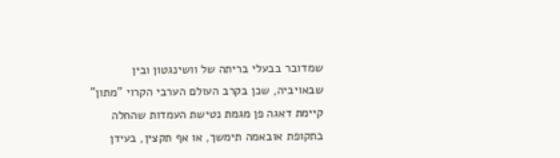שמדובר בבעלי בריתה של וושינגטון ובין שבאויביה, שכן בקרב העולם הערבי הקרוי "מתון" קיימת דאגה פן מגמת נטישת העמדות שהחלה בתקופת אובאמה תימשך, או אף תקצין, בעידן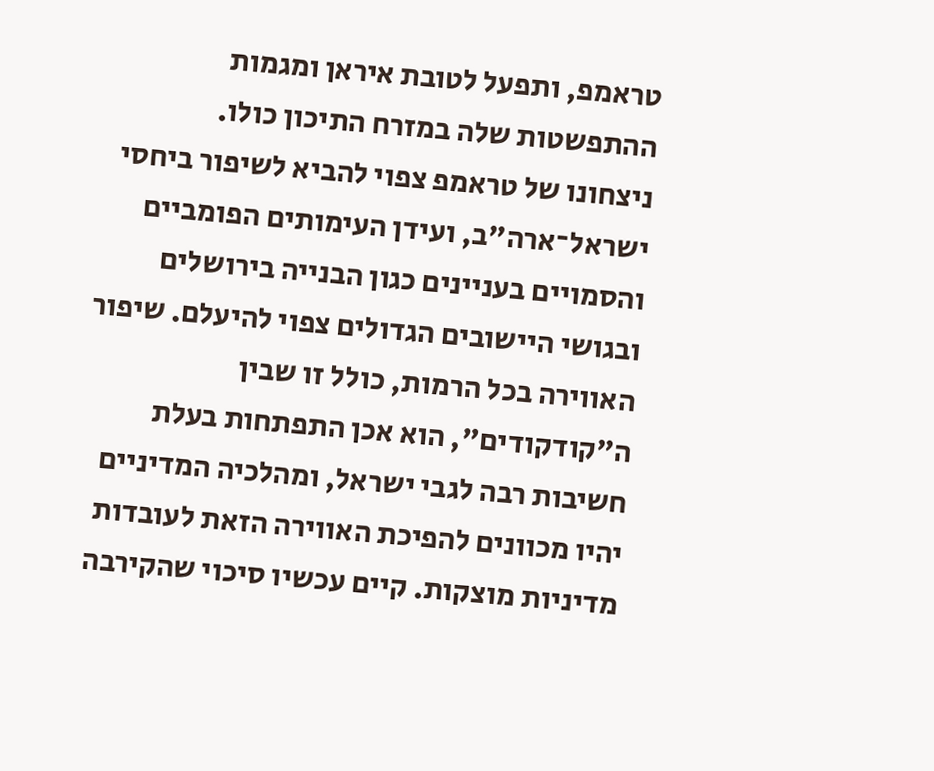טראמפ, ותפעל לטובת איראן ומגמות ההתפשטות שלה במזרח התיכון כולו.
ניצחונו של טראמפ צפוי להביא לשיפור ביחסי ישראל־ארה"ב, ועידן העימותים הפומביים והסמויים בעניינים כגון הבנייה בירושלים ובגושי היישובים הגדולים צפוי להיעלם. שיפור האווירה בכל הרמות, כולל זו שבין ה"קודקודים", הוא אכן התפתחות בעלת חשיבות רבה לגבי ישראל, ומהלכיה המדיניים יהיו מכוונים להפיכת האווירה הזאת לעובדות מדיניות מוצקות. קיים עכשיו סיכוי שהקירבה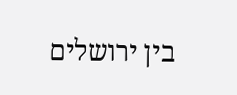בין ירושלים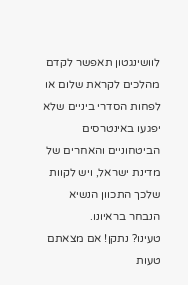לוושינגטון תאפשר לקדם מהלכים לקראת שלום או לפחות הסדרי ביניים שלא יפגעו באינטרסים הביטחוניים והאחרים של מדינת ישראל, ויש לקוות שלכך התכוון הנשיא הנבחר בראיונו.
טעינו? נתקן! אם מצאתם טעות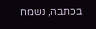בכתבה, נשמח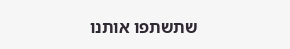שתשתפו אותנו